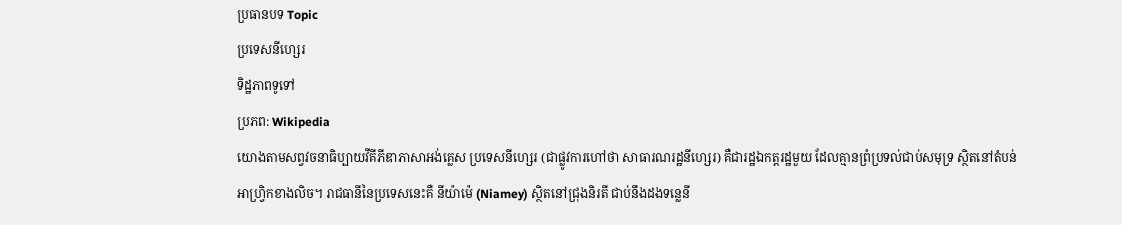ប្រធានបទ Topic
ប្រទេសនីហ្សេរ
ទិដ្ឋភាពទូទៅ
ប្រភព: Wikipedia
យោងតាមសព្វវចនាធិប្បាយវីគីភីឌាភាសាអង់គ្លេស ប្រទេសនីហ្សេរ (ជាផ្លូវការហៅថា សាធារណរដ្ឋនីហ្សេរ) គឺជារដ្ឋឯកត្តរដ្ឋមួយ ដែលគ្មានព្រំប្រទល់ជាប់សមុទ្រ ស្ថិតនៅតំបន់អាហ្វ្រិកខាងលិច។ រាជធានីនៃប្រទេសនេះគឺ នីយ៉ាម៉េ (Niamey) ស្ថិតនៅជ្រុងនិរតី ជាប់នឹងដងទន្លេនី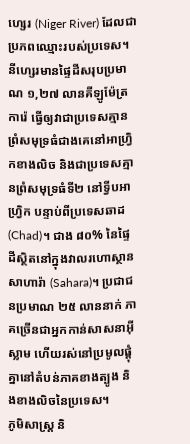ហ្សេរ (Niger River) ដែលជាប្រភពឈ្មោះរបស់ប្រទេស។
នីហ្សេរមានផ្ទៃដីសរុបប្រមាណ ១,២៧ លានគីឡូម៉ែត្រការ៉េ ធ្វើឲ្យវាជាប្រទេសគ្មានព្រំសមុទ្រធំជាងគេនៅអាហ្វ្រិកខាងលិច និងជាប្រទេសគ្មានព្រំសមុទ្រធំទី២ នៅទ្វីបអាហ្វ្រិក បន្ទាប់ពីប្រទេសឆាដ (Chad)។ ជាង ៨០% នៃផ្ទៃដីស្ថិតនៅក្នុងវាលរហោស្ថានសាហារ៉ា (Sahara)។ ប្រជាជនប្រមាណ ២៥ លាននាក់ ភាគច្រើនជាអ្នកកាន់សាសនាអ៊ីស្លាម ហើយរស់នៅប្រមូលផ្តុំគ្នានៅតំបន់ភាគខាងត្បូង និងខាងលិចនៃប្រទេស។
ភូមិសាស្ត្រ និ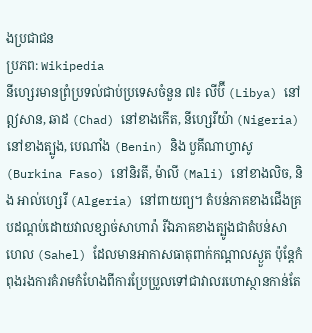ងប្រជាជន
ប្រភព: Wikipedia
នីហ្សេរមានព្រំប្រទល់ជាប់ប្រទេសចំនួន ៧៖ លីប៊ី (Libya) នៅឦសាន, ឆាដ (Chad) នៅខាងកើត, នីហ្សេរីយ៉ា (Nigeria) នៅខាងត្បូង, បេណាំង (Benin) និង បួគីណាហ្វាសូ (Burkina Faso) នៅនិរតី, ម៉ាលី (Mali) នៅខាងលិច, និង អាល់ហ្សេរី (Algeria) នៅពាយព្យ។ តំបន់ភាគខាងជើងគ្របដណ្ដប់ដោយវាលខ្សាច់សាហារ៉ា រីឯភាគខាងត្បូងជាតំបន់សាហេល (Sahel) ដែលមានអាកាសធាតុពាក់កណ្ដាលស្ងួត ប៉ុន្តែកំពុងរងការគំរាមកំហែងពីការប្រែប្រួលទៅជាវាលរហោស្ថានកាន់តែ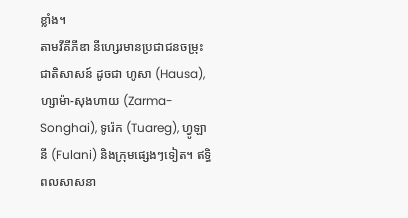ខ្លាំង។
តាមវីគីភីឌា នីហ្សេរមានប្រជាជនចម្រុះជាតិសាសន៍ ដូចជា ហូសា (Hausa), ហ្សាម៉ា-សុងហាយ (Zarma-Songhai), ទូរ៉េក (Tuareg), ហ្វូឡានី (Fulani) និងក្រុមផ្សេងៗទៀត។ ឥទ្ធិពលសាសនា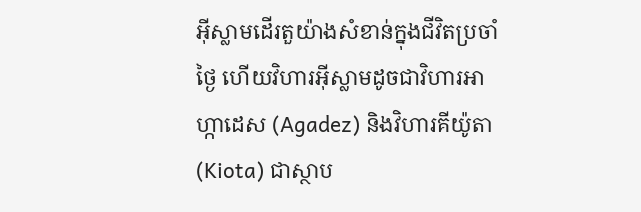អ៊ីស្លាមដើរតួយ៉ាងសំខាន់ក្នុងជីវិតប្រចាំថ្ងៃ ហើយវិហារអ៊ីស្លាមដូចជាវិហារអាហ្កាដេស (Agadez) និងវិហារគីយ៉ូតា (Kiota) ជាស្ថាប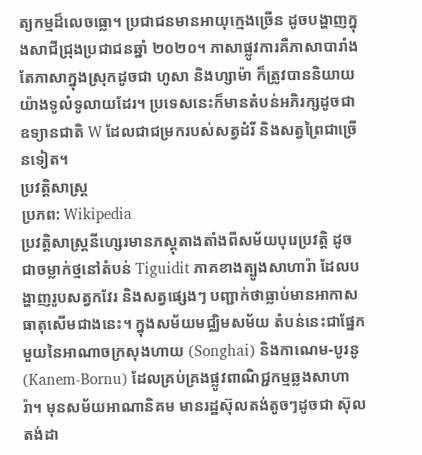ត្យកម្មដ៏លេចធ្លោ។ ប្រជាជនមានអាយុក្មេងច្រើន ដូចបង្ហាញក្នុងសាជីជ្រុងប្រជាជនឆ្នាំ ២០២០។ ភាសាផ្លូវការគឺភាសាបារាំង តែភាសាក្នុងស្រុកដូចជា ហូសា និងហ្សាម៉ា ក៏ត្រូវបាននិយាយយ៉ាងទូលំទូលាយដែរ។ ប្រទេសនេះក៏មានតំបន់អភិរក្សដូចជា ឧទ្យានជាតិ W ដែលជាជម្រករបស់សត្វដំរី និងសត្វព្រៃជាច្រើនទៀត។
ប្រវត្តិសាស្ត្រ
ប្រភព: Wikipedia
ប្រវត្តិសាស្ត្រនីហ្សេរមានភស្តុតាងតាំងពីសម័យបុរេប្រវត្តិ ដូចជាចម្លាក់ថ្មនៅតំបន់ Tiguidit ភាគខាងត្បូងសាហារ៉ា ដែលបង្ហាញរូបសត្វកវែរ និងសត្វផ្សេងៗ បញ្ជាក់ថាធ្លាប់មានអាកាសធាតុសើមជាងនេះ។ ក្នុងសម័យមជ្ឈិមសម័យ តំបន់នេះជាផ្នែកមួយនៃអាណាចក្រសុងហាយ (Songhai) និងកាណេម-បូរនូ (Kanem-Bornu) ដែលគ្រប់គ្រងផ្លូវពាណិជ្ជកម្មឆ្លងសាហារ៉ា។ មុនសម័យអាណានិគម មានរដ្ឋស៊ុលតង់តូចៗដូចជា ស៊ុលតង់ដា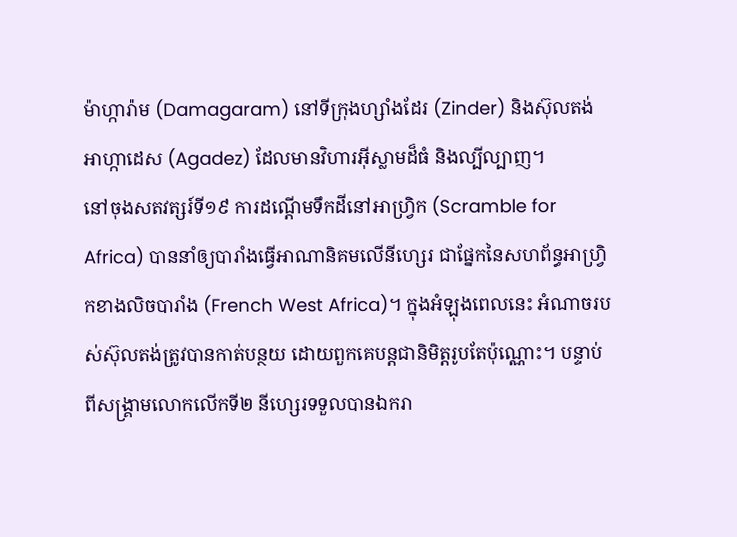ម៉ាហ្ការ៉ាម (Damagaram) នៅទីក្រុងហ្សាំងដែរ (Zinder) និងស៊ុលតង់អាហ្កាដេស (Agadez) ដែលមានវិហារអ៊ីស្លាមដ៏ធំ និងល្បីល្បាញ។
នៅចុងសតវត្សរ៍ទី១៩ ការដណ្ដើមទឹកដីនៅអាហ្វ្រិក (Scramble for Africa) បាននាំឲ្យបារាំងធ្វើអាណានិគមលើនីហ្សេរ ជាផ្នែកនៃសហព័ន្ធអាហ្វ្រិកខាងលិចបារាំង (French West Africa)។ ក្នុងអំឡុងពេលនេះ អំណាចរបស់ស៊ុលតង់ត្រូវបានកាត់បន្ថយ ដោយពួកគេបន្តជានិមិត្តរូបតែប៉ុណ្ណោះ។ បន្ទាប់ពីសង្គ្រាមលោកលើកទី២ នីហ្សេរទទួលបានឯករា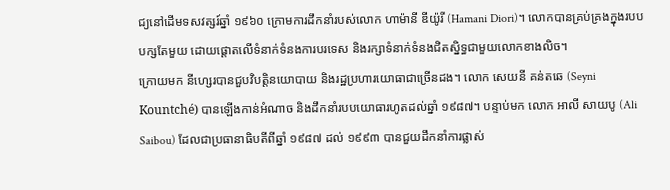ជ្យនៅដើមទសវត្សរ៍ឆ្នាំ ១៩៦០ ក្រោមការដឹកនាំរបស់លោក ហាម៉ានី ឌីយ៉ូរី (Hamani Diori)។ លោកបានគ្រប់គ្រងក្នុងរបបបក្សតែមួយ ដោយផ្តោតលើទំនាក់ទំនងការបរទេស និងរក្សាទំនាក់ទំនងជិតស្និទ្ធជាមួយលោកខាងលិច។
ក្រោយមក នីហ្សេរបានជួបវិបត្តិនយោបាយ និងរដ្ឋប្រហារយោធាជាច្រើនដង។ លោក សេយនី គន់តឆេ (Seyni Kountché) បានឡើងកាន់អំណាច និងដឹកនាំរបបយោធារហូតដល់ឆ្នាំ ១៩៨៧។ បន្ទាប់មក លោក អាលី សាយបូ (Ali Saibou) ដែលជាប្រធានាធិបតីពីឆ្នាំ ១៩៨៧ ដល់ ១៩៩៣ បានជួយដឹកនាំការផ្លាស់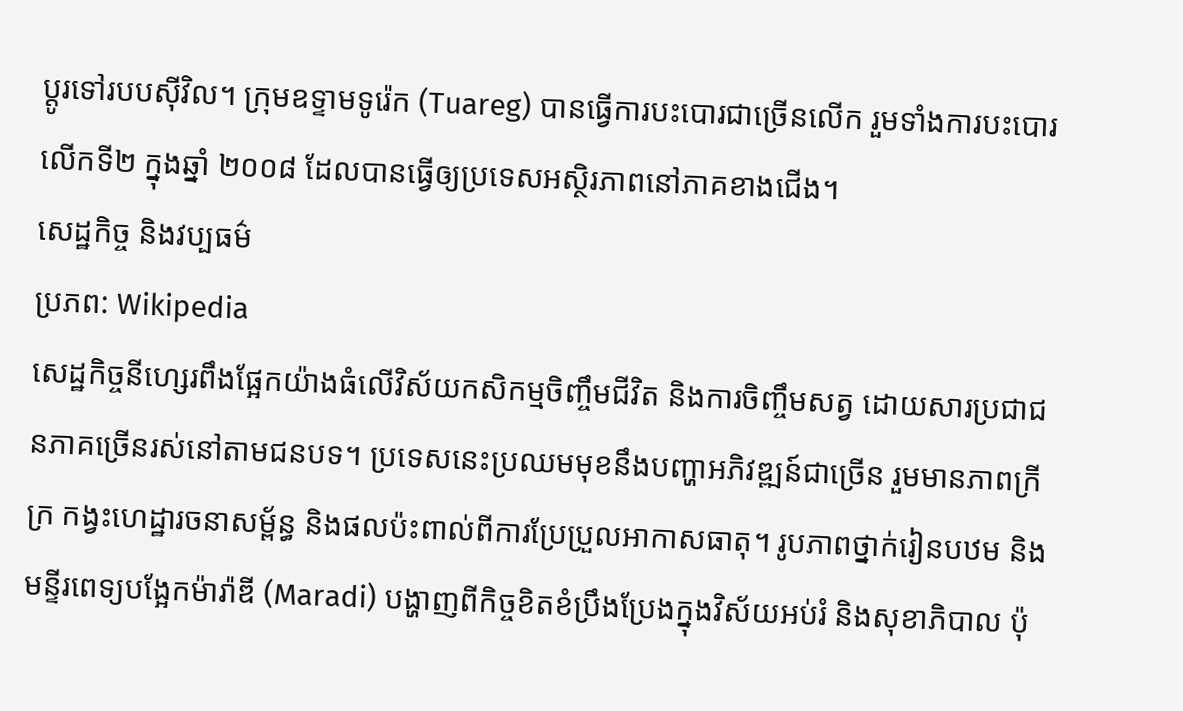ប្តូរទៅរបបស៊ីវិល។ ក្រុមឧទ្ទាមទូរ៉េក (Tuareg) បានធ្វើការបះបោរជាច្រើនលើក រួមទាំងការបះបោរលើកទី២ ក្នុងឆ្នាំ ២០០៨ ដែលបានធ្វើឲ្យប្រទេសអស្ថិរភាពនៅភាគខាងជើង។
សេដ្ឋកិច្ច និងវប្បធម៌
ប្រភព: Wikipedia
សេដ្ឋកិច្ចនីហ្សេរពឹងផ្អែកយ៉ាងធំលើវិស័យកសិកម្មចិញ្ចឹមជីវិត និងការចិញ្ចឹមសត្វ ដោយសារប្រជាជនភាគច្រើនរស់នៅតាមជនបទ។ ប្រទេសនេះប្រឈមមុខនឹងបញ្ហាអភិវឌ្ឍន៍ជាច្រើន រួមមានភាពក្រីក្រ កង្វះហេដ្ឋារចនាសម្ព័ន្ធ និងផលប៉ះពាល់ពីការប្រែប្រួលអាកាសធាតុ។ រូបភាពថ្នាក់រៀនបឋម និងមន្ទីរពេទ្យបង្អែកម៉ារ៉ាឌី (Maradi) បង្ហាញពីកិច្ចខិតខំប្រឹងប្រែងក្នុងវិស័យអប់រំ និងសុខាភិបាល ប៉ុ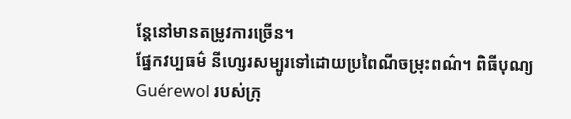ន្តែនៅមានតម្រូវការច្រើន។
ផ្នែកវប្បធម៌ នីហ្សេរសម្បូរទៅដោយប្រពៃណីចម្រុះពណ៌។ ពិធីបុណ្យ Guérewol របស់ក្រុ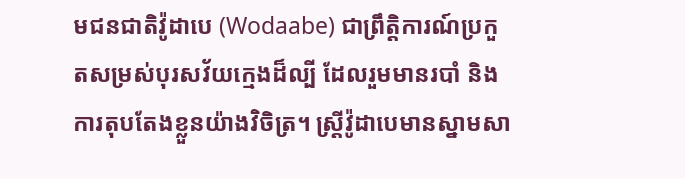មជនជាតិវ៉ូដាបេ (Wodaabe) ជាព្រឹត្តិការណ៍ប្រកួតសម្រស់បុរសវ័យក្មេងដ៏ល្បី ដែលរួមមានរបាំ និងការតុបតែងខ្លួនយ៉ាងវិចិត្រ។ ស្ត្រីវ៉ូដាបេមានស្នាមសា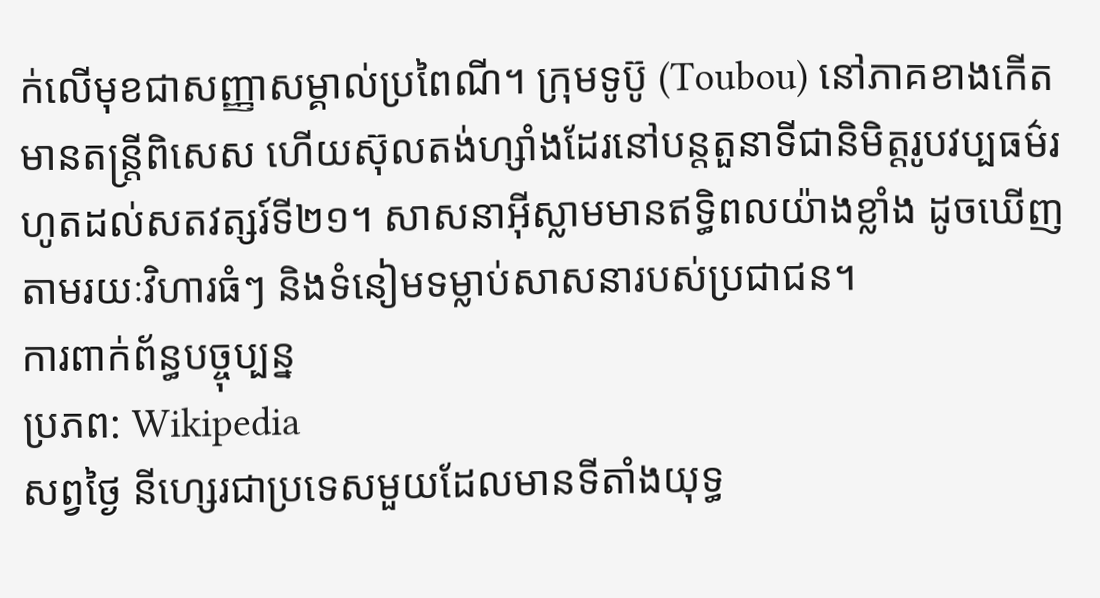ក់លើមុខជាសញ្ញាសម្គាល់ប្រពៃណី។ ក្រុមទូប៊ូ (Toubou) នៅភាគខាងកើតមានតន្ត្រីពិសេស ហើយស៊ុលតង់ហ្សាំងដែរនៅបន្តតួនាទីជានិមិត្តរូបវប្បធម៌រហូតដល់សតវត្សរ៍ទី២១។ សាសនាអ៊ីស្លាមមានឥទ្ធិពលយ៉ាងខ្លាំង ដូចឃើញតាមរយៈវិហារធំៗ និងទំនៀមទម្លាប់សាសនារបស់ប្រជាជន។
ការពាក់ព័ន្ធបច្ចុប្បន្ន
ប្រភព: Wikipedia
សព្វថ្ងៃ នីហ្សេរជាប្រទេសមួយដែលមានទីតាំងយុទ្ធ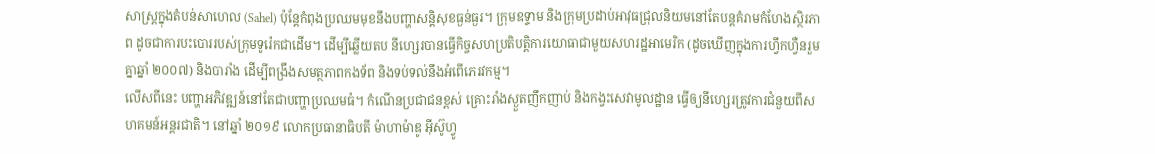សាស្ត្រក្នុងតំបន់សាហេល (Sahel) ប៉ុន្តែកំពុងប្រឈមមុខនឹងបញ្ហាសន្តិសុខធ្ងន់ធ្ងរ។ ក្រុមឧទ្ទាម និងក្រុមប្រដាប់អាវុធជ្រុលនិយមនៅតែបន្តគំរាមកំហែងស្ថិរភាព ដូចជាការបះបោររបស់ក្រុមទូរ៉េកជាដើម។ ដើម្បីឆ្លើយតប នីហ្សេរបានធ្វើកិច្ចសហប្រតិបត្តិការយោធាជាមួយសហរដ្ឋអាមេរិក (ដូចឃើញក្នុងការហ្វឹកហ្វឺនរួមគ្នាឆ្នាំ ២០០៧) និងបារាំង ដើម្បីពង្រឹងសមត្ថភាពកងទ័ព និងទប់ទល់នឹងអំពើភេរវកម្ម។
លើសពីនេះ បញ្ហាអភិវឌ្ឍន៍នៅតែជាបញ្ហាប្រឈមធំ។ កំណើនប្រជាជនខ្ពស់ គ្រោះរាំងស្ងួតញឹកញាប់ និងកង្វះសេវាមូលដ្ឋាន ធ្វើឲ្យនីហ្សេរត្រូវការជំនួយពីសហគមន៍អន្តរជាតិ។ នៅឆ្នាំ ២០១៩ លោកប្រធានាធិបតី ម៉ាហាម៉ាឌូ អ៊ីស៊ូហ្វូ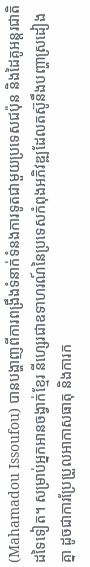(Mahamadou Issoufou) បានបង្ហាញពីការពង្រឹងទំនាក់ទំនងការទូតជាមួយប្រទេសជប៉ុន និងដៃគូអន្តរជាតិដទៃទៀត។ សម្រាប់អ្នកអានចង្វាក់ខ្មែរ នីហ្សេរជាឧទាហរណ៍នៃប្រទេសកំពុងអភិវឌ្ឍដែលតស៊ូនឹងបញ្ហាស្រដៀងគ្នា ដូចជាការប្រែប្រួលអាកាសធាតុ និងការក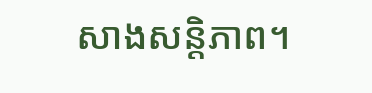សាងសន្តិភាព។